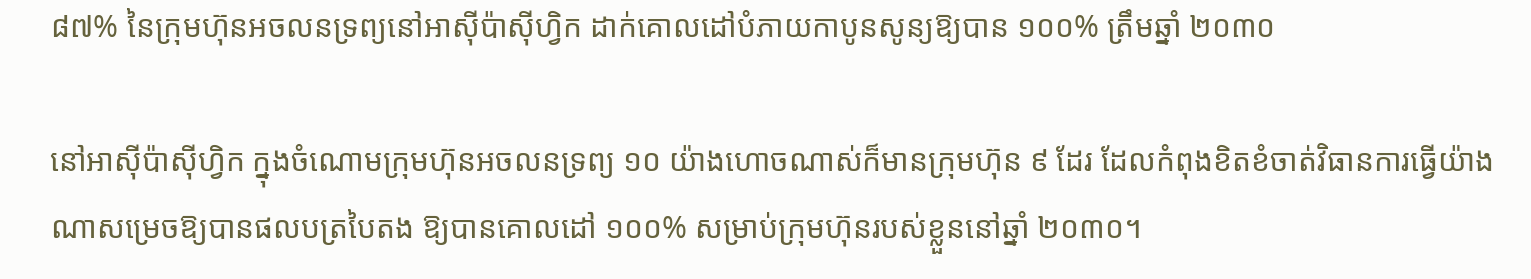៨៧% នៃក្រុមហ៊ុនអចលនទ្រព្យនៅអាស៊ីប៉ាស៊ីហ្វិក ដាក់គោលដៅបំភាយកាបូនសូន្យឱ្យបាន ១០០% ត្រឹមឆ្នាំ ២០៣០

នៅអាស៊ីប៉ាស៊ីហ្វិក ក្នុងចំណោមក្រុមហ៊ុនអចលនទ្រព្យ ១០ យ៉ាងហោចណាស់ក៏មានក្រុមហ៊ុន ៩ ដែរ ដែលកំពុងខិតខំចាត់វិធានការធ្វើយ៉ាងណាសម្រេចឱ្យបានផលបត្របៃតង ឱ្យបានគោលដៅ ១០០% សម្រាប់ក្រុមហ៊ុនរបស់ខ្លួននៅឆ្នាំ ២០៣០។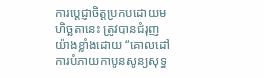ការប្តេជ្ញាចិត្តប្រកបដោយមហិច្ឆតានេះ ត្រូវបានជំរុញយ៉ាងខ្លាំងដោយ “គោលដៅការបំភាយកាបូនសូន្យសុទ្ធ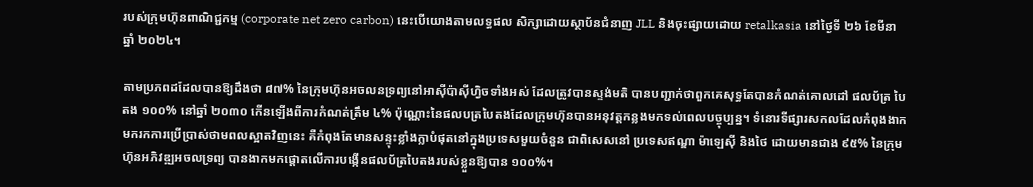របស់ក្រុមហ៊ុនពាណិជ្ជកម្ម (corporate net zero carbon) នេះបើយោងតាមលទ្ធផល សិក្សាដោយស្ថាប័នជំនាញ JLL និងចុះផ្សាយដោយ retalkasia នៅថ្ងៃទី ២៦ ខែមីនា ឆ្នាំ ២០២៤។

តាមប្រភពដដែលបានឱ្យដឹងថា ៨៧% នៃក្រុមហ៊ុនអចលនទ្រព្យនៅអាស៊ីប៉ាស៊ីហ្វិចទាំងអស់ ដែលត្រូវបានស្ទង់មតិ បានបញ្ជាក់ថាពួកគេសុទ្ធតែបានកំណត់គោលដៅ ផលប័ត្រ បៃតង ១០០% នៅឆ្នាំ ២០៣០ កើនឡើងពីការកំណត់ត្រឹម ៤% ប៉ុណ្ណោះនៃផលបត្របៃតងដែលក្រុមហ៊ុនបានអនុវត្តកន្លងមកទល់ពេលបច្ចុប្បន្ន។ ទំនោរទីផ្សារសកលដែលកំពុងងាកមករកការប្រើប្រាស់ថាមពលស្អាតវិញនេះ គឺកំពុងតែមានសន្ទុះខ្លាំងក្លាបំផុតនៅក្នុងប្រទេសមួយចំនួន ជាពិសេសនៅ ប្រទេសឥណ្ឌា ម៉ាឡេស៊ី និងថៃ ដោយមានជាង ៩៥% នៃក្រុមហ៊ុនអភិវឌ្ឍអចលទ្រព្យ បានងាកមកផ្តោតលើការបង្កើនផលប័ត្របៃតងរបស់ខ្លួនឱ្យបាន ១០០%។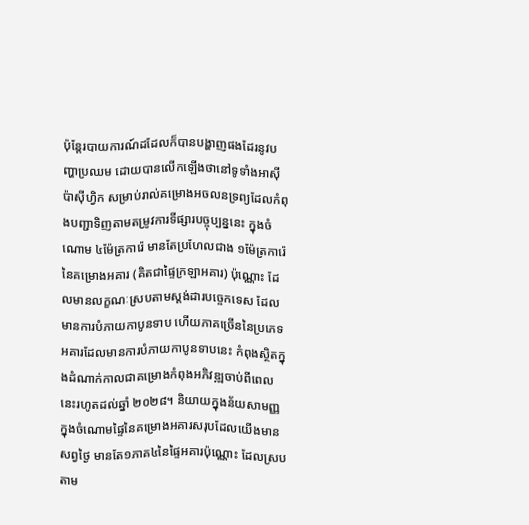ប៉ុន្តែរបាយការណ៍ដដែលក៏បានបង្ហាញផងដែរនូវបញ្ហាប្រឈម ដោយបានលើកឡើងថានៅទូទាំងអាស៊ីប៉ាស៊ីហ្វិក សម្រាប់រាល់គម្រោងអចលនទ្រព្យដែលកំពុងបញ្ជាទិញតាមតម្រូវការទីផ្សារបច្ចុប្បន្ននេះ ក្នុងចំណោម ៤ម៉ែត្រការ៉េ មានតែប្រហែលជាង ១ម៉ែត្រការ៉េនៃគម្រោងអគារ (គិតជាផ្ទៃក្រឡាអគារ) ប៉ុណ្ណោះ ដែលមានលក្ខណៈស្របតាមស្តង់ដារបច្ចេកទេស ដែលមានការបំភាយកាបូនទាប ហើយភាគច្រើននៃប្រភេទអគារដែលមានការបំភាយកាបូនទាបនេះ កំពុងស្ថិតក្នុងដំណាក់កាលជាគម្រោងកំពុងអភិវឌ្ឍចាប់ពីពេលនេះរហូតដល់ឆ្នាំ ២០២៨។ និយាយក្នុងន័យសាមញ្ញ ក្នុងចំណោមផ្ទៃនៃគម្រោងអគារសរុបដែលយើងមានសព្វថ្ងៃ មានតែ១ភាគ៤នៃផ្ទៃអគារប៉ុណ្ណោះ ដែលស្របតាម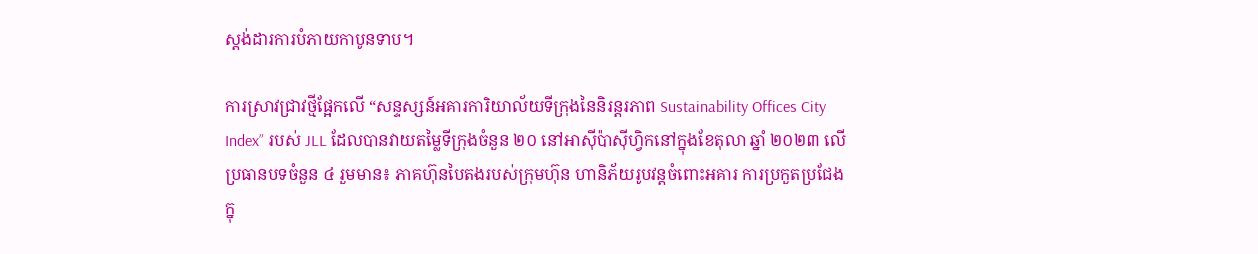ស្តង់ដារការបំភាយកាបូនទាប។

ការស្រាវជ្រាវថ្មីផ្អែកលើ “សន្ទស្សន៍អគារការិយាល័យទីក្រុងនៃនិរន្តរភាព Sustainability Offices City Index” របស់ JLL ដែលបានវាយតម្លៃទីក្រុងចំនួន ២០ នៅអាស៊ីប៉ាស៊ីហ្វិកនៅក្នុងខែតុលា ឆ្នាំ ២០២៣ លើប្រធានបទចំនួន ៤ រួមមាន៖ ភាគហ៊ុនបៃតងរបស់ក្រុមហ៊ុន ហានិភ័យរូបវន្តចំពោះអគារ ការប្រកួតប្រជែងក្នុ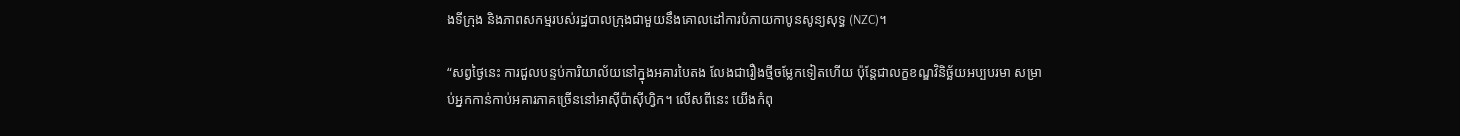ងទីក្រុង និងភាពសកម្មរបស់រដ្ឋបាលក្រុងជាមួយនឹងគោលដៅការបំភាយកាបូនសូន្យសុទ្ធ (NZC)។

“សព្វថ្ងៃនេះ ការជួលបន្ទប់ការិយាល័យនៅក្នុងអគារបៃតង លែងជារឿងថ្មីចម្លែកទៀតហើយ ប៉ុន្តែជាលក្ខខណ្ឌវិនិច្ឆ័យអប្បបរមា សម្រាប់អ្នកកាន់កាប់អគារភាគច្រើននៅអាស៊ីប៉ាស៊ីហ្វិក។ លើសពីនេះ យើងកំពុ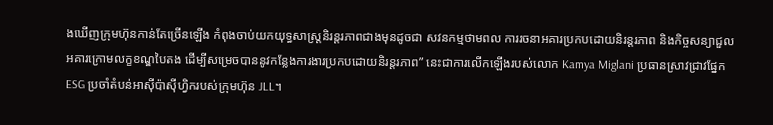ងឃើញក្រុមហ៊ុនកាន់តែច្រើនឡើង កំពុងចាប់យកយុទ្ធសាស្ត្រនិរន្តរភាពជាងមុនដូចជា សវនកម្មថាមពល ការរចនាអគារប្រកបដោយនិរន្តរភាព និងកិច្ចសន្យាជួលអគារក្រោមលក្ខខណ្ឌបៃតង ដើម្បីសម្រេចបាននូវកន្លែងការងារប្រកបដោយនិរន្តរភាព” នេះជាការលើកឡើងរបស់លោក Kamya Miglani ប្រធានស្រាវជ្រាវផ្នែក ESG ប្រចាំតំបន់អាស៊ីប៉ាស៊ីហ្វិករបស់ក្រុមហ៊ុន JLL។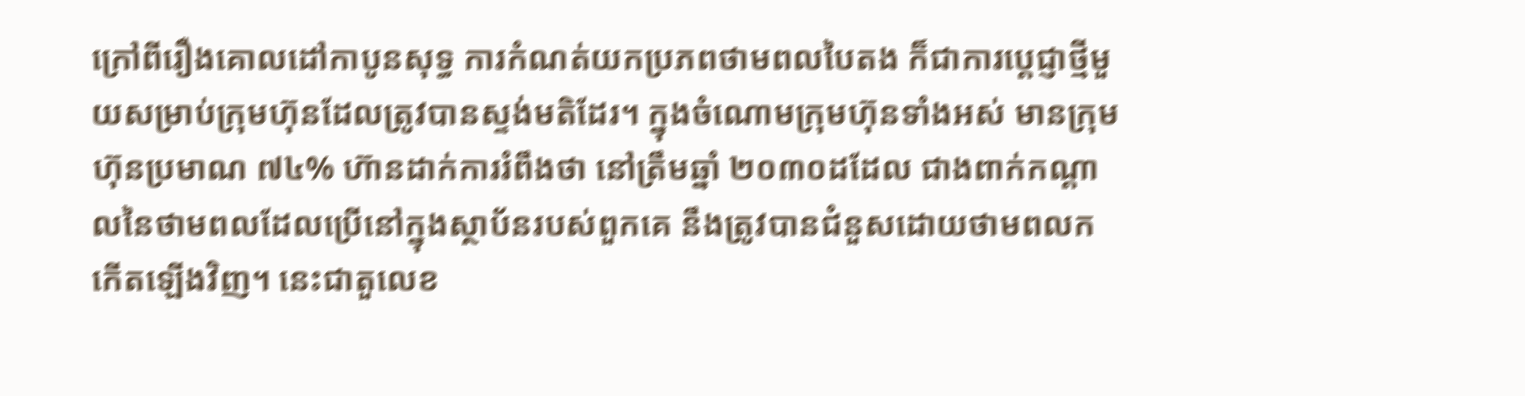ក្រៅពីរឿងគោលដៅកាបូនសុទ្ធ ការកំណត់យកប្រភពថាមពលបៃតង ក៏ជាការប្តេជ្ញាថ្មីមួយសម្រាប់ក្រុមហ៊ុនដែលត្រូវបានស្ទង់មតិដែរ។ ក្នុងចំណោមក្រុមហ៊ុនទាំងអស់ មានក្រុមហ៊ុនប្រមាណ ៧៤% ហ៊ានដាក់ការរំពឹងថា នៅត្រឹមឆ្នាំ ២០៣០ដដែល ជាងពាក់កណ្តាលនៃថាមពលដែលប្រើនៅក្នុងស្ថាប័នរបស់ពួកគេ នឹងត្រូវបានជំនួសដោយថាមពលកកើតឡើងវិញ។ នេះជាតួលេខ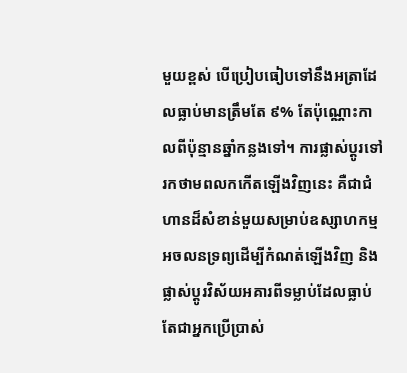មួយខ្ពស់ បើប្រៀបធៀបទៅនឹងអត្រាដែលធ្លាប់មានត្រឹមតែ ៩% តែប៉ុណ្ណោះកាលពីប៉ុន្មានឆ្នាំកន្លងទៅ។ ការផ្លាស់ប្តូរទៅរកថាមពលកកើតឡើងវិញនេះ គឺជាជំហានដ៏សំខាន់មួយសម្រាប់ឧស្សាហកម្មអចលនទ្រព្យដើម្បីកំណត់ឡើងវិញ និងផ្លាស់ប្តូរវិស័យអគារពីទម្លាប់ដែលធ្លាប់តែជាអ្នកប្រើប្រាស់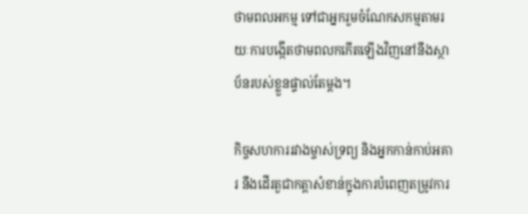ថាមពលអកម្ម ទៅជាអ្នករួមចំណែកសកម្មតាមរយៈការបង្កើតថាមពលកកើតឡើងវិញនៅនឹងស្ថាប័នរបស់ខ្លួនផ្ទាល់តែម្តង។

កិច្ចសហការរវាងម្ចាស់ទ្រព្យ និងអ្នកកាន់កាប់អគារ នឹងដើរតួជាកត្តាសំខាន់ក្នុងការបំពេញតម្រូវការ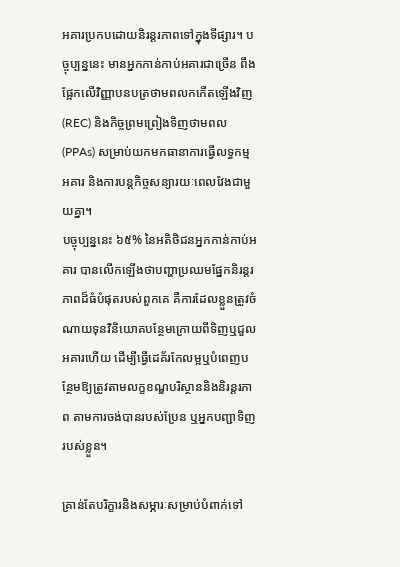អគារប្រកបដោយនិរន្តរភាពទៅក្នុងទីផ្សារ។ បច្ចុប្បន្ននេះ មានអ្នកកាន់កាប់អគារជាច្រើន ពឹងផ្អែកលើវិញ្ញាបនបត្រថាមពលកកើតឡើងវិញ (REC) និងកិច្ចព្រមព្រៀងទិញថាមពល (PPAs) សម្រាប់យកមកធានាការធ្វើលទ្ធកម្មអគារ និងការបន្តកិច្ចសន្យារយៈពេលវែងជាមួយគ្នា។
បច្ចុប្បន្ននេះ ៦៥% នៃអតិថិជនអ្នកកាន់កាប់អគារ បានលើកឡើងថាបញ្ហាប្រឈមផ្នែកនិរន្តរភាពដ៏ធំបំផុតរបស់ពួកគេ គឺការដែលខ្លួនត្រូវចំណាយទុនវិនិយោគបន្ថែមក្រោយពីទិញឬជួលអគារហើយ ដើម្បីធ្វើដេគ័រកែលម្អឬបំពេញបន្ថែមឱ្យត្រូវតាមលក្ខខណ្ឌបរិស្ថាននិងនិរន្តរភាព តាមការចង់បានរបស់ប្រែន ឬអ្នកបញ្ជាទិញរបស់ខ្លួន។

គ្រាន់តែបរិក្ខារនិងសម្ភារៈសម្រាប់បំពាក់ទៅ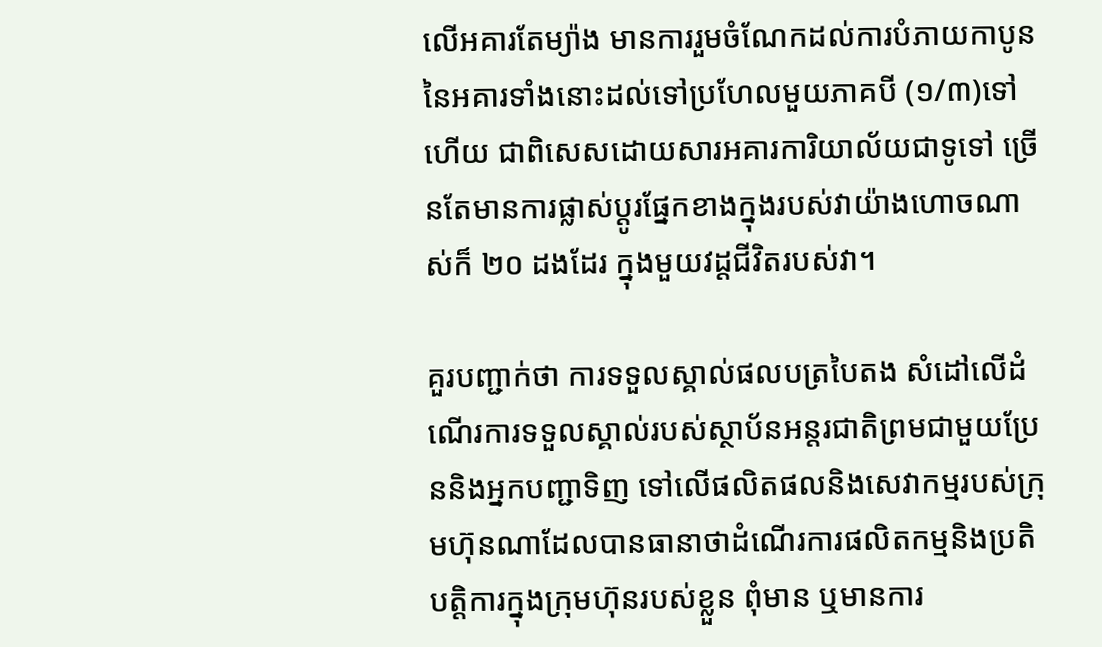លើអគារតែម្យ៉ាង មានការរួមចំណែកដល់ការបំភាយកាបូននៃអគារទាំងនោះដល់ទៅប្រហែលមួយភាគបី (១/៣)ទៅហើយ ជាពិសេសដោយសារអគារការិយាល័យជាទូទៅ ច្រើនតែមានការផ្លាស់ប្តូរផ្នែកខាងក្នុងរបស់វាយ៉ាងហោចណាស់ក៏ ២០ ដងដែរ ក្នុងមួយវដ្តជីវិតរបស់វា។

គួរបញ្ជាក់ថា ការទទួលស្គាល់ផលបត្របៃតង សំដៅលើដំណើរការទទួលស្គាល់របស់ស្ថាប័នអន្តរជាតិព្រមជាមួយប្រែននិងអ្នកបញ្ជាទិញ ទៅលើផលិតផលនិងសេវាកម្មរបស់ក្រុមហ៊ុនណាដែលបានធានាថាដំណើរការផលិតកម្មនិងប្រតិបត្តិការក្នុងក្រុមហ៊ុនរបស់ខ្លួន ពុំមាន ឬមានការ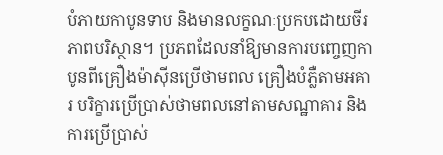បំភាយកាបូនទាប និងមានលក្ខណៈប្រកបដោយចីរភាពបរិស្ថាន។ ប្រភពដែលនាំឱ្យមានការបញ្ចេញកាបូនពីគ្រឿងម៉ាស៊ីនប្រើថាមពល គ្រឿងបំភ្លឺតាមអគារ បរិក្ខារប្រើប្រាស់ថាមពលនៅតាមសណ្ឋាគារ និងការប្រើប្រាស់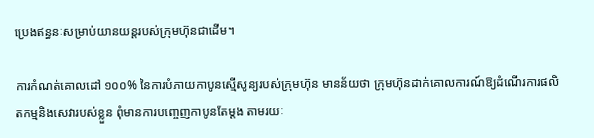ប្រេងឥន្ធនៈសម្រាប់យានយន្តរបស់ក្រុមហ៊ុនជាដើម។

ការកំណត់គោលដៅ ១០០% នៃការបំភាយកាបូនស្មើសូន្យរបស់ក្រុមហ៊ុន មានន័យថា ក្រុមហ៊ុនដាក់គោលការណ៍ឱ្យដំណើរការផលិតកម្មនិងសេវារបស់ខ្លួន ពុំមានការបញ្ចេញកាបូនតែម្តង តាមរយៈ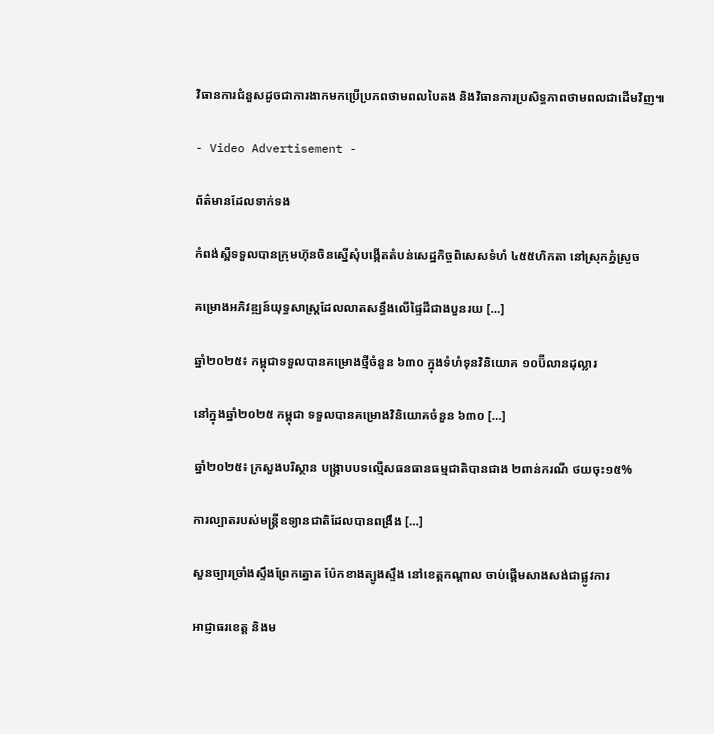វិធានការជំនួសដូចជាការងាកមកប្រើប្រភពថាមពលបៃតង និងវិធានការប្រសិទ្ធភាពថាមពលជាដើមវិញ៕

- Video Advertisement -

ព័ត៌មានដែលទាក់ទង

កំពង់ស្ពឺទទួលបានក្រុមហ៊ុនចិនស្នើសុំបង្កើតតំបន់សេដ្ឋកិច្ចពិសេសទំហំ ៤៥៥ហិកតា នៅស្រុកភ្នំស្រួច

គម្រោងអភិវឌ្ឍន៍យុទ្ធសាស្ត្រដែលលាតសន្ធឹងលើផ្ទៃដីជាងបួនរយ […]

ឆ្នាំ២០២៥៖ កម្ពុជាទទួលបានគម្រោងថ្មីចំនួន ៦៣០ ក្នុងទំហំទុនវិនិយោគ ១០ប៊ីលានដុល្លារ

នៅក្នុងឆ្នាំ២០២៥ កម្ពុជា ទទួលបានគម្រោងវិនិយោគចំនួន ៦៣០ […]

ឆ្នាំ២០២៥៖ ក្រសួងបរិស្ថាន បង្ក្រាបបទល្មើសធនធានធម្មជាតិបានជាង ២ពាន់ករណី ថយចុះ១៥%

ការល្បាតរបស់មន្ត្រីឧទ្យានជាតិដែលបានពង្រឹង […]

សួនច្បារច្រាំងស្ទឹងព្រែកត្នោត ប៉ែកខាងត្បូងស្ទឹង នៅខេត្តកណ្តាល ចាប់ផ្តើមសាងសង់ជាផ្លូវការ

អាជ្ញាធរខេត្ត និងម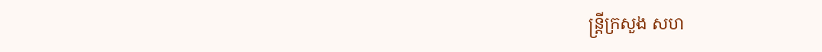ន្ត្រីក្រសួង សហ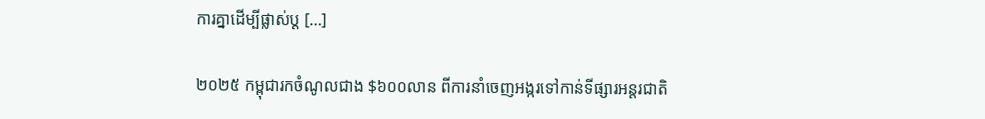ការគ្នាដើម្បីផ្លាស់ប្ត […]

២០២៥ កម្ពុជារកចំណូលជាង $៦០០លាន ពីការនាំចេញអង្ករទៅកាន់ទីផ្សារអន្តរជាតិ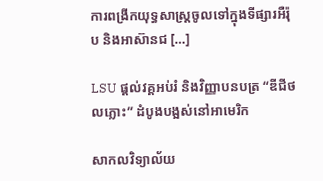ការពង្រីកយុទ្ធសាស្ត្រចូលទៅក្នុងទីផ្សារអឺរ៉ុប និងអាស៊ានជ […]

LSU ផ្ដល់វគ្គអប់រំ និងវិញ្ញាបនបត្រ “ឌីជីថលភ្លោះ” ដំបូងបង្អស់នៅអាមេរិក

សាកលវិទ្យាល័យ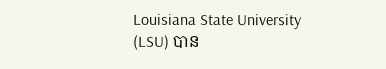Louisiana State University (LSU) បាន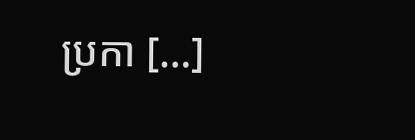ប្រកា […]